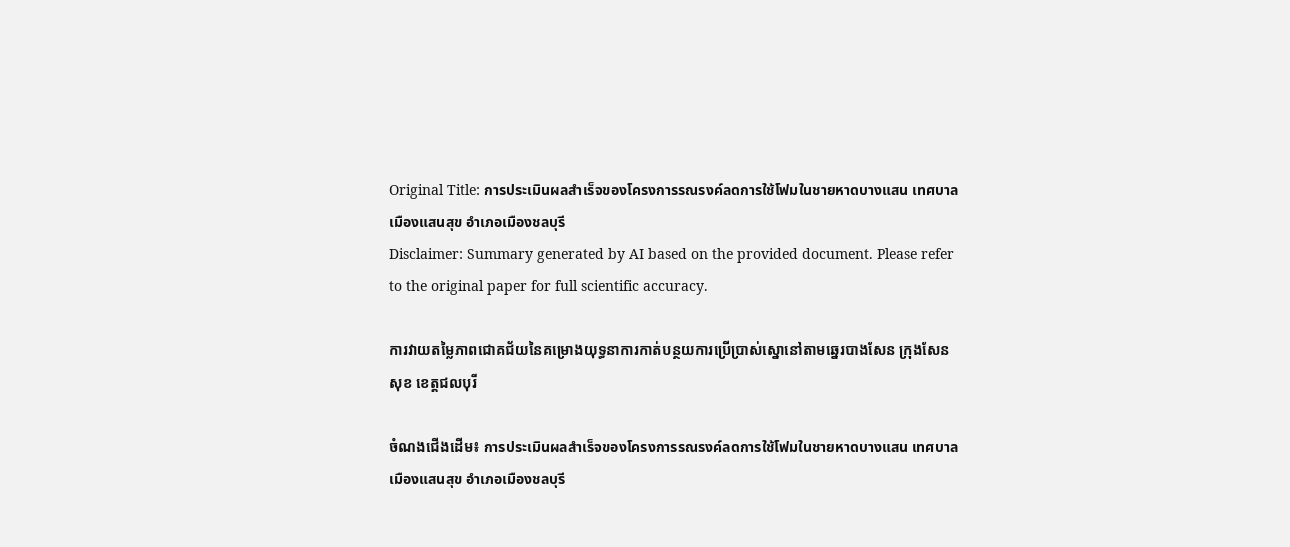Original Title: การประเมินผลสำเร็จของโครงการรณรงค์ลดการใช้โฟมในชายหาดบางแสน เทศบาลเมืองแสนสุข อำเภอเมืองชลบุรี
Disclaimer: Summary generated by AI based on the provided document. Please refer to the original paper for full scientific accuracy.

ការវាយតម្លៃភាពជោគជ័យនៃគម្រោងយុទ្ធនាការកាត់បន្ថយការប្រើប្រាស់ស្នោនៅតាមឆ្នេរបាងសែន ក្រុងសែនសុខ ខេត្តជលបុរី

ចំណងជើងដើម៖ การประเมินผลสำเร็จของโครงการรณรงค์ลดการใช้โฟมในชายหาดบางแสน เทศบาลเมืองแสนสุข อำเภอเมืองชลบุรี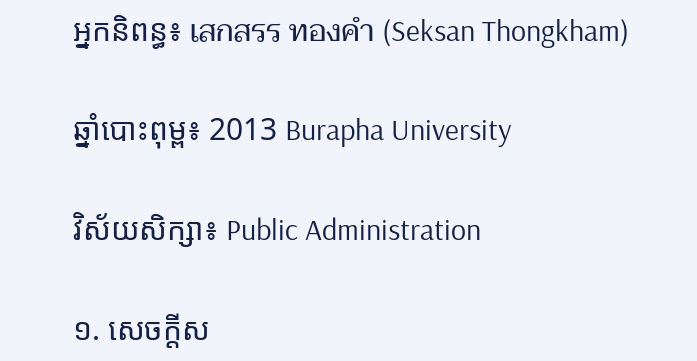អ្នកនិពន្ធ៖ เสกสรร ทองคำ (Seksan Thongkham)

ឆ្នាំបោះពុម្ព៖ 2013 Burapha University

វិស័យសិក្សា៖ Public Administration

១. សេចក្តីស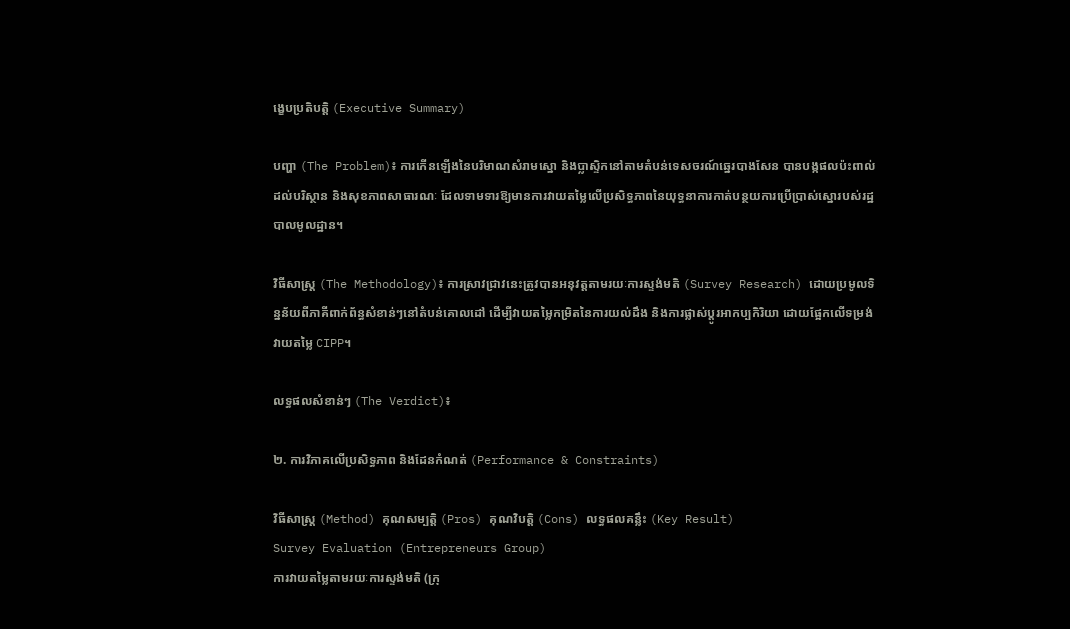ង្ខេបប្រតិបត្តិ (Executive Summary)

បញ្ហា (The Problem)៖ ការកើនឡើងនៃបរិមាណសំរាមស្នោ និងប្លាស្ទិកនៅតាមតំបន់ទេសចរណ៍ឆ្នេរបាងសែន បានបង្កផលប៉ះពាល់ដល់បរិស្ថាន និងសុខភាពសាធារណៈ ដែលទាមទារឱ្យមានការវាយតម្លៃលើប្រសិទ្ធភាពនៃយុទ្ធនាការកាត់បន្ថយការប្រើប្រាស់ស្នោរបស់រដ្ឋបាលមូលដ្ឋាន។

វិធីសាស្ត្រ (The Methodology)៖ ការស្រាវជ្រាវនេះត្រូវបានអនុវត្តតាមរយៈការស្ទង់មតិ (Survey Research) ដោយប្រមូលទិន្នន័យពីភាគីពាក់ព័ន្ធសំខាន់ៗនៅតំបន់គោលដៅ ដើម្បីវាយតម្លៃកម្រិតនៃការយល់ដឹង និងការផ្លាស់ប្តូរអាកប្បកិរិយា ដោយផ្អែកលើទម្រង់វាយតម្លៃ CIPP។

លទ្ធផលសំខាន់ៗ (The Verdict)៖

២. ការវិភាគលើប្រសិទ្ធភាព និងដែនកំណត់ (Performance & Constraints)

វិធីសាស្ត្រ (Method) គុណសម្បត្តិ (Pros) គុណវិបត្តិ (Cons) លទ្ធផលគន្លឹះ (Key Result)
Survey Evaluation (Entrepreneurs Group)
ការវាយតម្លៃតាមរយៈការស្ទង់មតិ (ក្រុ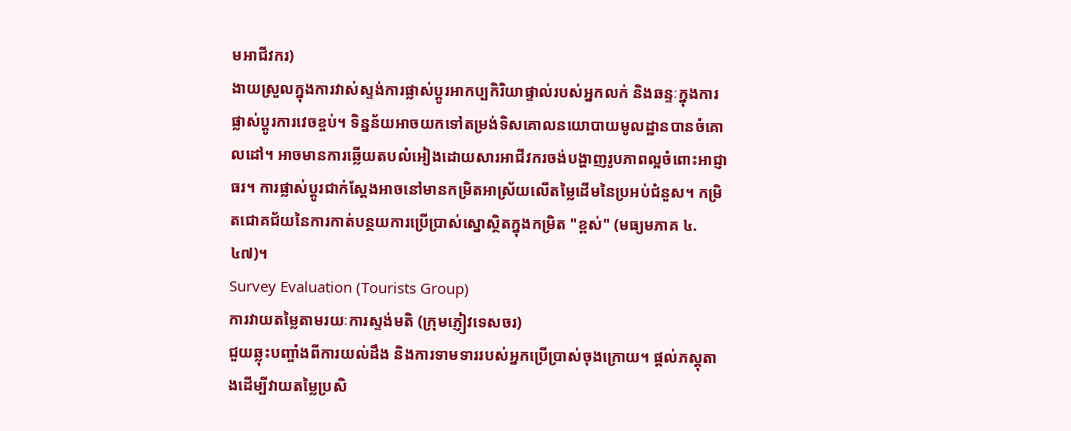មអាជីវករ)
ងាយស្រួលក្នុងការវាស់ស្ទង់ការផ្លាស់ប្តូរអាកប្បកិរិយាផ្ទាល់របស់អ្នកលក់ និងឆន្ទៈក្នុងការផ្លាស់ប្តូរការវេចខ្ចប់។ ទិន្នន័យអាចយកទៅតម្រង់ទិសគោលនយោបាយមូលដ្ឋានបានចំគោលដៅ។ អាចមានការឆ្លើយតបលំអៀងដោយសារអាជីវករចង់បង្ហាញរូបភាពល្អចំពោះអាជ្ញាធរ។ ការផ្លាស់ប្តូរជាក់ស្តែងអាចនៅមានកម្រិតអាស្រ័យលើតម្លៃដើមនៃប្រអប់ជំនួស។ កម្រិតជោគជ័យនៃការកាត់បន្ថយការប្រើប្រាស់ស្នោស្ថិតក្នុងកម្រិត "ខ្ពស់" (មធ្យមភាគ ៤.៤៧)។
Survey Evaluation (Tourists Group)
ការវាយតម្លៃតាមរយៈការស្ទង់មតិ (ក្រុមភ្ញៀវទេសចរ)
ជួយឆ្លុះបញ្ចាំងពីការយល់ដឹង និងការទាមទាររបស់អ្នកប្រើប្រាស់ចុងក្រោយ។ ផ្តល់ភស្តុតាងដើម្បីវាយតម្លៃប្រសិ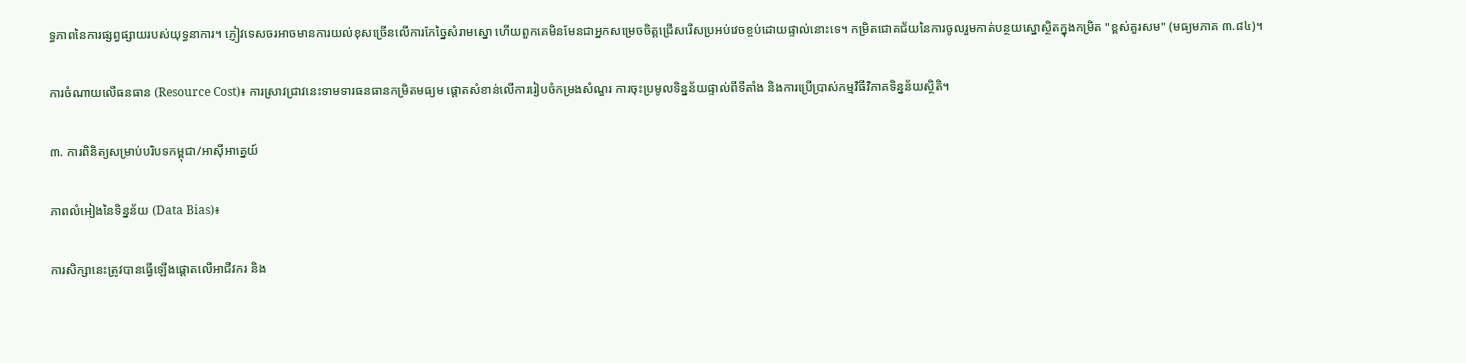ទ្ធភាពនៃការផ្សព្វផ្សាយរបស់យុទ្ធនាការ។ ភ្ញៀវទេសចរអាចមានការយល់ខុសច្រើនលើការកែច្នៃសំរាមស្នោ ហើយពួកគេមិនមែនជាអ្នកសម្រេចចិត្តជ្រើសរើសប្រអប់វេចខ្ចប់ដោយផ្ទាល់នោះទេ។ កម្រិតជោគជ័យនៃការចូលរួមកាត់បន្ថយស្នោស្ថិតក្នុងកម្រិត "ខ្ពស់គួរសម" (មធ្យមភាគ ៣.៨៤)។

ការចំណាយលើធនធាន (Resource Cost)៖ ការស្រាវជ្រាវនេះទាមទារធនធានកម្រិតមធ្យម ផ្តោតសំខាន់លើការរៀបចំកម្រងសំណួរ ការចុះប្រមូលទិន្នន័យផ្ទាល់ពីទីតាំង និងការប្រើប្រាស់កម្មវិធីវិភាគទិន្នន័យស្ថិតិ។

៣. ការពិនិត្យសម្រាប់បរិបទកម្ពុជា/អាស៊ីអាគ្នេយ៍

ភាពលំអៀងនៃទិន្នន័យ (Data Bias)៖

ការសិក្សានេះត្រូវបានធ្វើឡើងផ្តោតលើអាជីវករ និង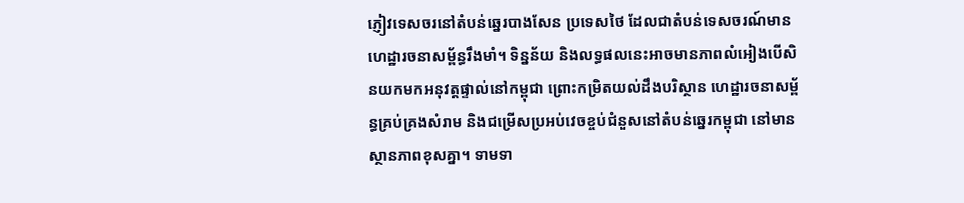ភ្ញៀវទេសចរនៅតំបន់ឆ្នេរបាងសែន ប្រទេសថៃ ដែលជាតំបន់ទេសចរណ៍មានហេដ្ឋារចនាសម្ព័ន្ធរឹងមាំ។ ទិន្នន័យ និងលទ្ធផលនេះអាចមានភាពលំអៀងបើសិនយកមកអនុវត្តផ្ទាល់នៅកម្ពុជា ព្រោះកម្រិតយល់ដឹងបរិស្ថាន ហេដ្ឋារចនាសម្ព័ន្ធគ្រប់គ្រងសំរាម និងជម្រើសប្រអប់វេចខ្ចប់ជំនួសនៅតំបន់ឆ្នេរកម្ពុជា នៅមានស្ថានភាពខុសគ្នា។ ទាមទា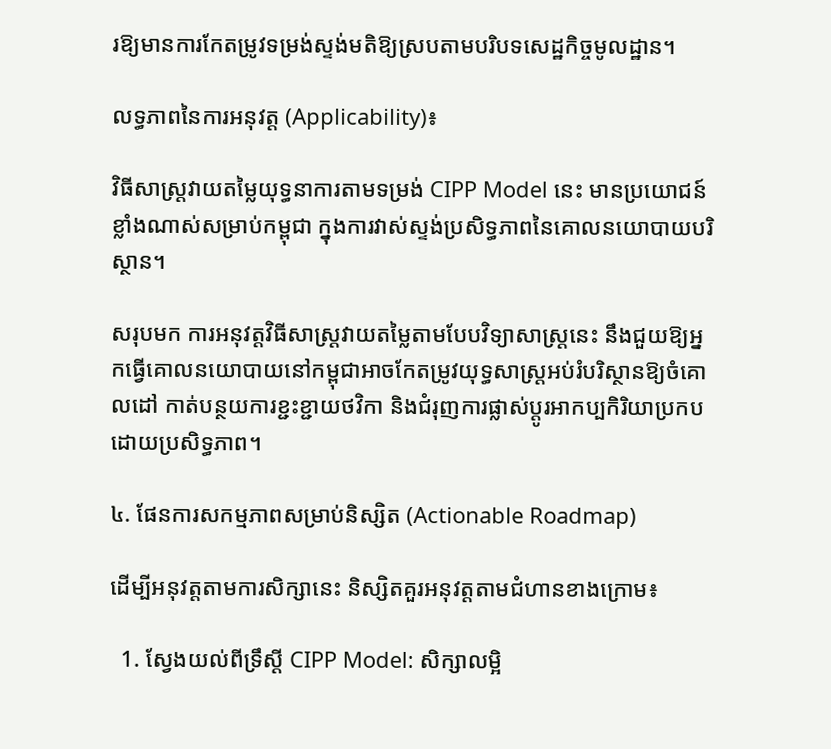រឱ្យមានការកែតម្រូវទម្រង់ស្ទង់មតិឱ្យស្របតាមបរិបទសេដ្ឋកិច្ចមូលដ្ឋាន។

លទ្ធភាពនៃការអនុវត្ត (Applicability)៖

វិធីសាស្ត្រវាយតម្លៃយុទ្ធនាការតាមទម្រង់ CIPP Model នេះ មានប្រយោជន៍ខ្លាំងណាស់សម្រាប់កម្ពុជា ក្នុងការវាស់ស្ទង់ប្រសិទ្ធភាពនៃគោលនយោបាយបរិស្ថាន។

សរុបមក ការអនុវត្តវិធីសាស្ត្រវាយតម្លៃតាមបែបវិទ្យាសាស្ត្រនេះ នឹងជួយឱ្យអ្នកធ្វើគោលនយោបាយនៅកម្ពុជាអាចកែតម្រូវយុទ្ធសាស្ត្រអប់រំបរិស្ថានឱ្យចំគោលដៅ កាត់បន្ថយការខ្ជះខ្ជាយថវិកា និងជំរុញការផ្លាស់ប្តូរអាកប្បកិរិយាប្រកបដោយប្រសិទ្ធភាព។

៤. ផែនការសកម្មភាពសម្រាប់និស្សិត (Actionable Roadmap)

ដើម្បីអនុវត្តតាមការសិក្សានេះ និស្សិតគួរអនុវត្តតាមជំហានខាងក្រោម៖

  1. ស្វែងយល់ពីទ្រឹស្តី CIPP Model: សិក្សាលម្អិ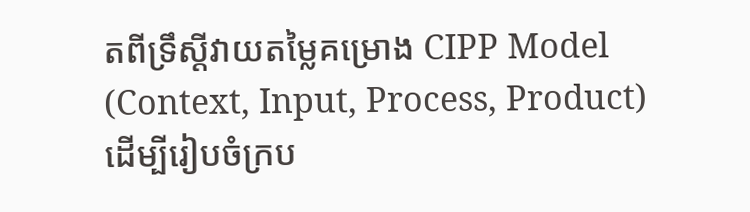តពីទ្រឹស្តីវាយតម្លៃគម្រោង CIPP Model (Context, Input, Process, Product) ដើម្បីរៀបចំក្រប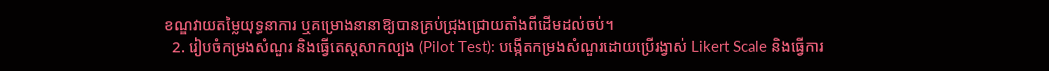ខណ្ឌវាយតម្លៃយុទ្ធនាការ ឬគម្រោងនានាឱ្យបានគ្រប់ជ្រុងជ្រោយតាំងពីដើមដល់ចប់។
  2. រៀបចំកម្រងសំណួរ និងធ្វើតេស្តសាកល្បង (Pilot Test): បង្កើតកម្រងសំណួរដោយប្រើរង្វាស់ Likert Scale និងធ្វើការ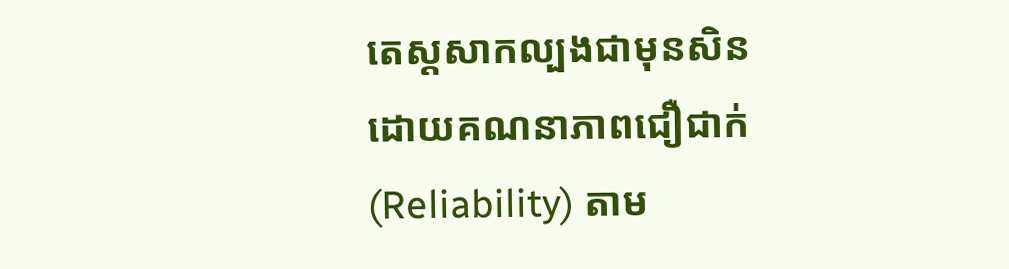តេស្តសាកល្បងជាមុនសិន ដោយគណនាភាពជឿជាក់ (Reliability) តាម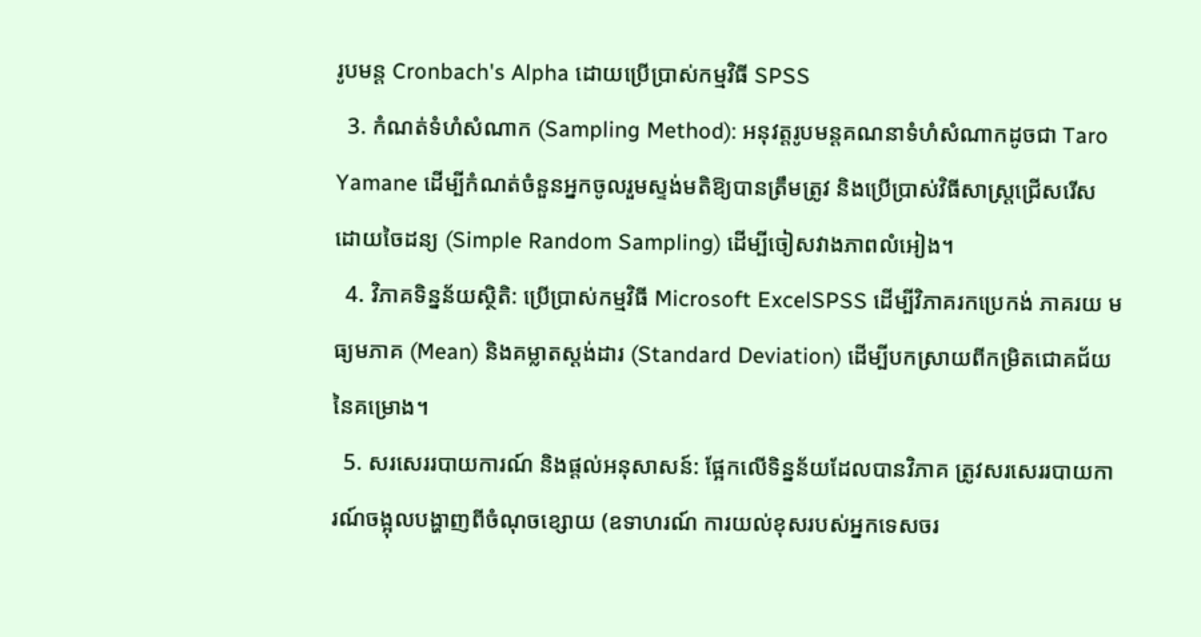រូបមន្ត Cronbach's Alpha ដោយប្រើប្រាស់កម្មវិធី SPSS
  3. កំណត់ទំហំសំណាក (Sampling Method): អនុវត្តរូបមន្តគណនាទំហំសំណាកដូចជា Taro Yamane ដើម្បីកំណត់ចំនួនអ្នកចូលរួមស្ទង់មតិឱ្យបានត្រឹមត្រូវ និងប្រើប្រាស់វិធីសាស្ត្រជ្រើសរើសដោយចៃដន្យ (Simple Random Sampling) ដើម្បីចៀសវាងភាពលំអៀង។
  4. វិភាគទិន្នន័យស្ថិតិ: ប្រើប្រាស់កម្មវិធី Microsoft ExcelSPSS ដើម្បីវិភាគរកប្រេកង់ ភាគរយ មធ្យមភាគ (Mean) និងគម្លាតស្តង់ដារ (Standard Deviation) ដើម្បីបកស្រាយពីកម្រិតជោគជ័យនៃគម្រោង។
  5. សរសេររបាយការណ៍ និងផ្តល់អនុសាសន៍: ផ្អែកលើទិន្នន័យដែលបានវិភាគ ត្រូវសរសេររបាយការណ៍ចង្អុលបង្ហាញពីចំណុចខ្សោយ (ឧទាហរណ៍ ការយល់ខុសរបស់អ្នកទេសចរ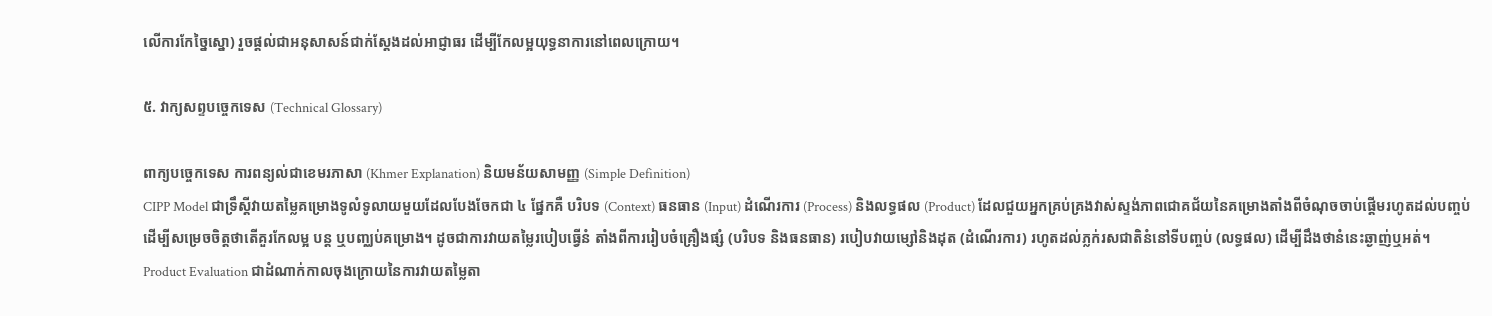លើការកែច្នៃស្នោ) រួចផ្តល់ជាអនុសាសន៍ជាក់ស្តែងដល់អាជ្ញាធរ ដើម្បីកែលម្អយុទ្ធនាការនៅពេលក្រោយ។

៥. វាក្យសព្ទបច្ចេកទេស (Technical Glossary)

ពាក្យបច្ចេកទេស ការពន្យល់ជាខេមរភាសា (Khmer Explanation) និយមន័យសាមញ្ញ (Simple Definition)
CIPP Model ជាទ្រឹស្តីវាយតម្លៃគម្រោងទូលំទូលាយមួយដែលបែងចែកជា ៤ ផ្នែកគឺ បរិបទ (Context) ធនធាន (Input) ដំណើរការ (Process) និងលទ្ធផល (Product) ដែលជួយអ្នកគ្រប់គ្រងវាស់ស្ទង់ភាពជោគជ័យនៃគម្រោងតាំងពីចំណុចចាប់ផ្តើមរហូតដល់បញ្ចប់ ដើម្បីសម្រេចចិត្តថាតើគួរកែលម្អ បន្ត ឬបញ្ឈប់គម្រោង។ ដូចជាការវាយតម្លៃរបៀបធ្វើនំ តាំងពីការរៀបចំគ្រឿងផ្សំ (បរិបទ និងធនធាន) របៀបវាយម្សៅនិងដុត (ដំណើរការ) រហូតដល់ភ្លក់រសជាតិនំនៅទីបញ្ចប់ (លទ្ធផល) ដើម្បីដឹងថានំនេះឆ្ងាញ់ឬអត់។
Product Evaluation ជាដំណាក់កាលចុងក្រោយនៃការវាយតម្លៃតា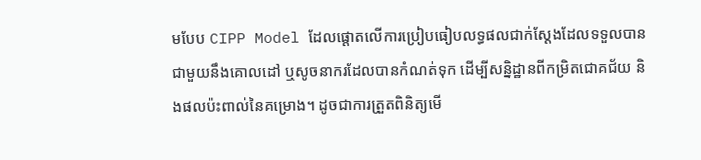មបែប CIPP Model ដែលផ្តោតលើការប្រៀបធៀបលទ្ធផលជាក់ស្តែងដែលទទួលបាន ជាមួយនឹងគោលដៅ ឬសូចនាករដែលបានកំណត់ទុក ដើម្បីសន្និដ្ឋានពីកម្រិតជោគជ័យ និងផលប៉ះពាល់នៃគម្រោង។ ដូចជាការត្រួតពិនិត្យមើ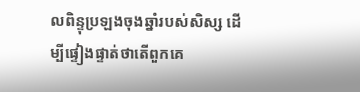លពិន្ទុប្រឡងចុងឆ្នាំរបស់សិស្ស ដើម្បីផ្ទៀងផ្ទាត់ថាតើពួកគេ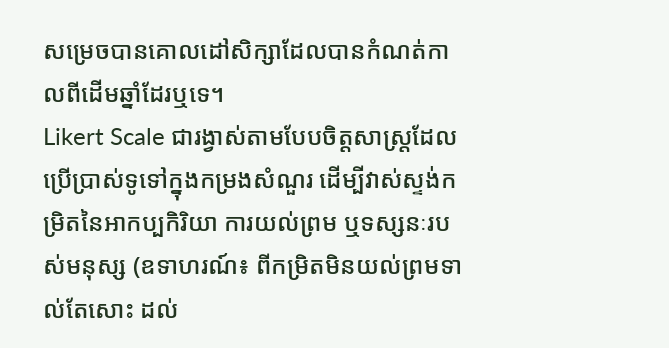សម្រេចបានគោលដៅសិក្សាដែលបានកំណត់កាលពីដើមឆ្នាំដែរឬទេ។
Likert Scale ជារង្វាស់តាមបែបចិត្តសាស្ត្រដែលប្រើប្រាស់ទូទៅក្នុងកម្រងសំណួរ ដើម្បីវាស់ស្ទង់កម្រិតនៃអាកប្បកិរិយា ការយល់ព្រម ឬទស្សនៈរបស់មនុស្ស (ឧទាហរណ៍៖ ពីកម្រិតមិនយល់ព្រមទាល់តែសោះ ដល់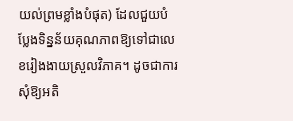យល់ព្រមខ្លាំងបំផុត) ដែលជួយបំប្លែងទិន្នន័យគុណភាពឱ្យទៅជាលេខរៀងងាយស្រួលវិភាគ។ ដូចជាការសុំឱ្យអតិ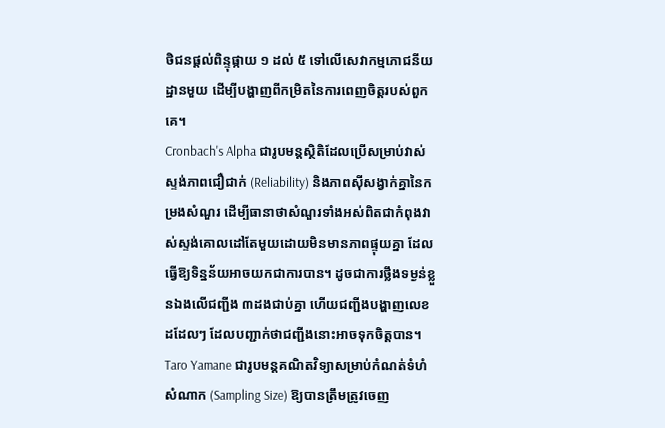ថិជនផ្តល់ពិន្ទុផ្កាយ ១ ដល់ ៥ ទៅលើសេវាកម្មភោជនីយដ្ឋានមួយ ដើម្បីបង្ហាញពីកម្រិតនៃការពេញចិត្តរបស់ពួកគេ។
Cronbach's Alpha ជារូបមន្តស្ថិតិដែលប្រើសម្រាប់វាស់ស្ទង់ភាពជឿជាក់ (Reliability) និងភាពស៊ីសង្វាក់គ្នានៃកម្រងសំណួរ ដើម្បីធានាថាសំណួរទាំងអស់ពិតជាកំពុងវាស់ស្ទង់គោលដៅតែមួយដោយមិនមានភាពផ្ទុយគ្នា ដែលធ្វើឱ្យទិន្នន័យអាចយកជាការបាន។ ដូចជាការថ្លឹងទម្ងន់ខ្លួនឯងលើជញ្ជីង ៣ដងជាប់គ្នា ហើយជញ្ជីងបង្ហាញលេខដដែលៗ ដែលបញ្ជាក់ថាជញ្ជីងនោះអាចទុកចិត្តបាន។
Taro Yamane ជារូបមន្តគណិតវិទ្យាសម្រាប់កំណត់ទំហំសំណាក (Sampling Size) ឱ្យបានត្រឹមត្រូវចេញ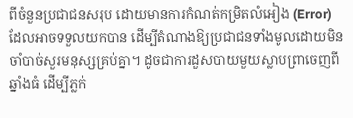ពីចំនួនប្រជាជនសរុប ដោយមានការកំណត់កម្រិតលំអៀង (Error) ដែលអាចទទួលយកបាន ដើម្បីតំណាងឱ្យប្រជាជនទាំងមូលដោយមិនចាំបាច់សួរមនុស្សគ្រប់គ្នា។ ដូចជាការដួសបាយមួយស្លាបព្រាចេញពីឆ្នាំងធំ ដើម្បីភ្លក់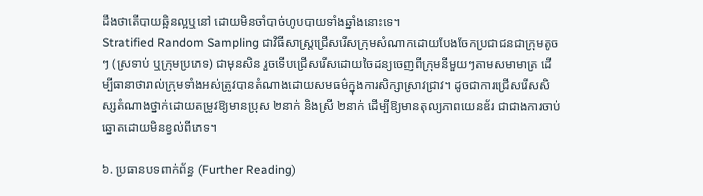ដឹងថាតើបាយឆ្អិនល្អឬនៅ ដោយមិនចាំបាច់ហូបបាយទាំងឆ្នាំងនោះទេ។
Stratified Random Sampling ជាវិធីសាស្ត្រជ្រើសរើសក្រុមសំណាកដោយបែងចែកប្រជាជនជាក្រុមតូចៗ (ស្រទាប់ ឬក្រុមប្រភេទ) ជាមុនសិន រួចទើបជ្រើសរើសដោយចៃដន្យចេញពីក្រុមនីមួយៗតាមសមាមាត្រ ដើម្បីធានាថារាល់ក្រុមទាំងអស់ត្រូវបានតំណាងដោយសមធម៌ក្នុងការសិក្សាស្រាវជ្រាវ។ ដូចជាការជ្រើសរើសសិស្សតំណាងថ្នាក់ដោយតម្រូវឱ្យមានប្រុស ២នាក់ និងស្រី ២នាក់ ដើម្បីឱ្យមានតុល្យភាពយេនឌ័រ ជាជាងការចាប់ឆ្នោតដោយមិនខ្វល់ពីភេទ។

៦. ប្រធានបទពាក់ព័ន្ធ (Further Reading)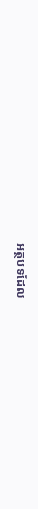អត្ថបទដែល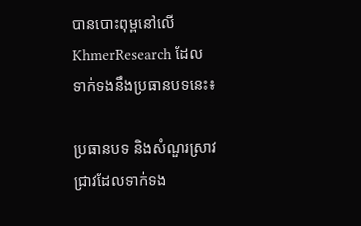បានបោះពុម្ពនៅលើ KhmerResearch ដែលទាក់ទងនឹងប្រធានបទនេះ៖

ប្រធានបទ និងសំណួរស្រាវជ្រាវដែលទាក់ទង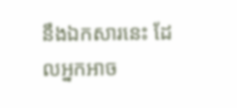នឹងឯកសារនេះ ដែលអ្នកអាច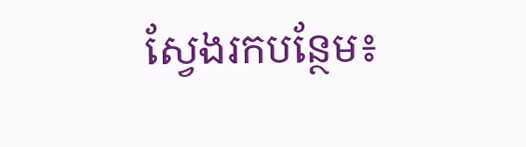ស្វែងរកបន្ថែម៖